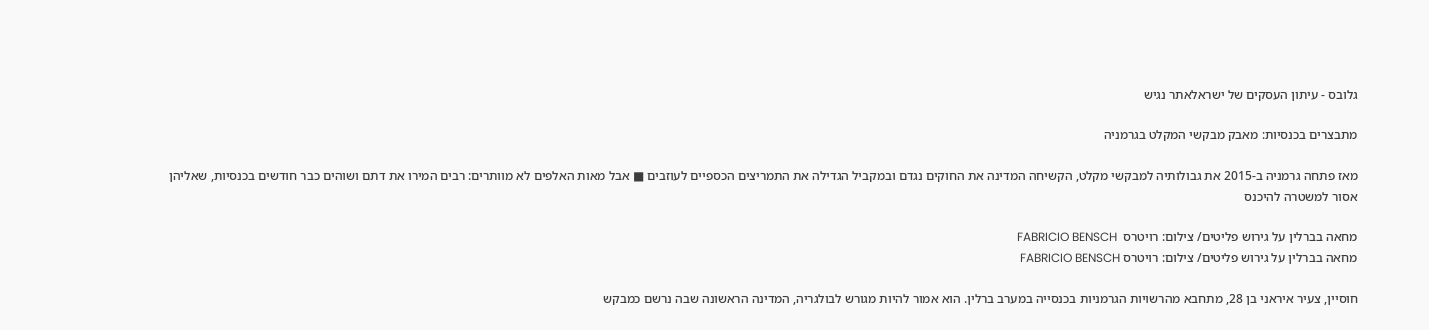גלובס - עיתון העסקים של ישראלאתר נגיש

מתבצרים בכנסיות: מאבק מבקשי המקלט בגרמניה

מאז פתחה גרמניה ב-2015 את גבולותיה למבקשי מקלט, הקשיחה המדינה את החוקים נגדם ובמקביל הגדילה את התמריצים הכספיים לעוזבים ■ אבל מאות האלפים לא מוותרים: רבים המירו את דתם ושוהים כבר חודשים בכנסיות, שאליהן אסור למשטרה להיכנס

מחאה בברלין על גירוש פליטים/ צילום: רויטרס  FABRICIO BENSCH
מחאה בברלין על גירוש פליטים/ צילום: רויטרס FABRICIO BENSCH

חוסיין, צעיר איראני בן 28, מתחבא מהרשויות הגרמניות בכנסייה במערב ברלין. הוא אמור להיות מגורש לבולגריה, המדינה הראשונה שבה נרשם כמבקש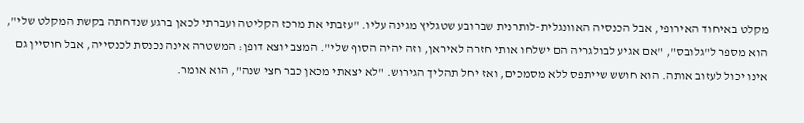מקלט באיחוד האירופי, אבל הכנסיה האוונגלית-לותרנית שברובע שטגליץ מגינה עליו. "עזבתי את מרכז הקליטה ועברתי לכאן ברגע שנדחתה בקשת המקלט שלי", הוא מספר ל"גלובס", "אם אגיע לבולגריה הם ישלחו אותי חזרה לאיראן, וזה יהיה הסוף שלי". המצב יוצא דופן: המשטרה אינה נכנסת לכנסייה, אבל חוסיין גם אינו יכול לעזוב אותה. הוא חושש שייתפס ללא מסמכים, ואז יחל תהליך הגירוש. "לא יצאתי מכאן כבר חצי שנה", הוא אומר.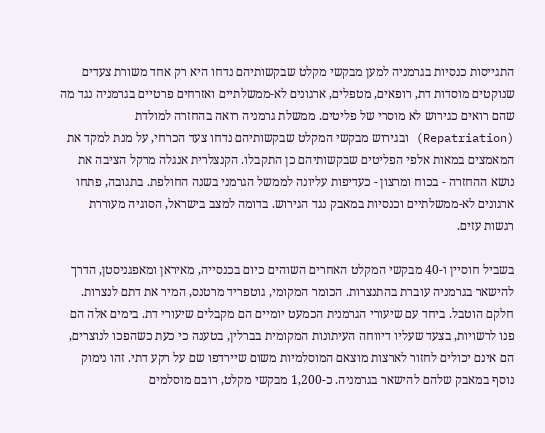התגייסות כנסיות בגרמניה למען מבקשי מקלט שבקשותיהם נדחו היא רק אחד משורת צעדים שנוקטים מוסדות דת, רופאים, מטפלים, ארגונים לא-ממשלתיים ואזרחים פרטיים בגרמניה נגד מה שהם רואים כגירוש לא מוסרי של פליטים. ממשלת גרמניה רואה בהחזרה למולדת (Repatriation) ובגירוש מבקשי המקלט שבקשותיהם נדחו צעד הכרחי, על מנת למקד את המאמצים במאות אלפי הפליטים שבקשותיהם כן התקבלו. הקנצלרית אנגלה מרקל הציבה את נושא ההחזרה - בכוח ומרצון - כעדיפות עליונה לממשל הגרמני בשנה החולפת. בתגובה, פתחו ארגונים לא-ממשלתיים וכנסיות במאבק נגד הגירוש. בדומה למצב בישראל, הסוגיה מעוררת רגשות עזים.

בשביל חוסיין ו-40 מבקשי המקלט האחרים השוהים כיום בכנסייה, מאיראן ומאפגניסטן, הדרך להישאר בגרמניה עוברת בהתנצרות. הכומר המקומי, גוטפריד מרטנס, המיר את דתם לנצרות. חלקם הוטבל. ביחד עם שיעורי הגרמנית הכמעט יומיים הם מקבלים שיעורי דת. בימים אלה הם פנו לרשויות, בצעד שעליו דיווחה העיתונות המקומית בברלין, בטענה כי כעת כשהפכו לנוצרים, הם אינם יכולים לחזור לארצות מוצאם המוסלמיות משום שיירדפו שם על רקע דתי. זהו נימוק נוסף במאבק שלהם להישאר בגרמניה. כ-1,200 מבקשי מקלט, רובם מוסלמים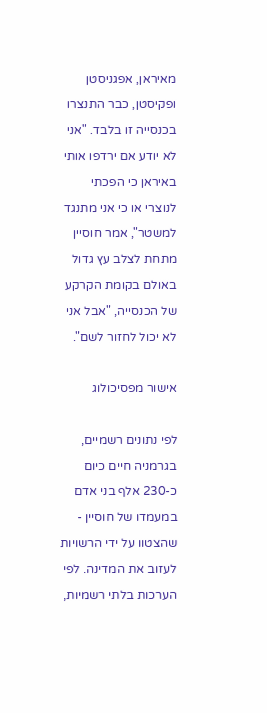מאיראן, אפגניסטן ופקיסטן, כבר התנצרו בכנסייה זו בלבד. "אני לא יודע אם ירדפו אותי באיראן כי הפכתי לנוצרי או כי אני מתנגד למשטר", אמר חוסיין מתחת לצלב עץ גדול באולם בקומת הקרקע של הכנסייה, "אבל אני לא יכול לחזור לשם".

אישור מפסיכולוג

לפי נתונים רשמיים, בגרמניה חיים כיום כ-230 אלף בני אדם במעמדו של חוסיין - שהצטוו על ידי הרשויות לעזוב את המדינה. לפי הערכות בלתי רשמיות,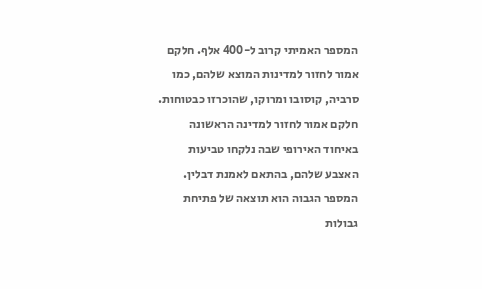המספר האמיתי קרוב ל-400 אלף. חלקם אמור לחזור למדינות המוצא שלהם, כמו סרביה, קוסובו ומרוקו, שהוכרזו כבטוחות. חלקם אמור לחזור למדינה הראשונה באיחוד האירופי שבה נלקחו טביעות האצבע שלהם, בהתאם לאמנת דבלין. המספר הגבוה הוא תוצאה של פתיחת גבולות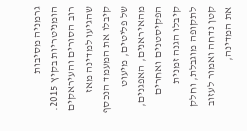גרמניה מסיבות הומניטריות בקיץ 2015. רוב הסורים והעיראקים שהגיעו למדינה מאז קיבלו את המעמד הנכסף של פליטים, מיעוט מהאיראנים, האפגנים, הפקיסטנים ואחרים קיבלו הגנה זמנית לתקופה מוגבלת, וחלק קטן נדחה ואמור לעזוב את המדינה,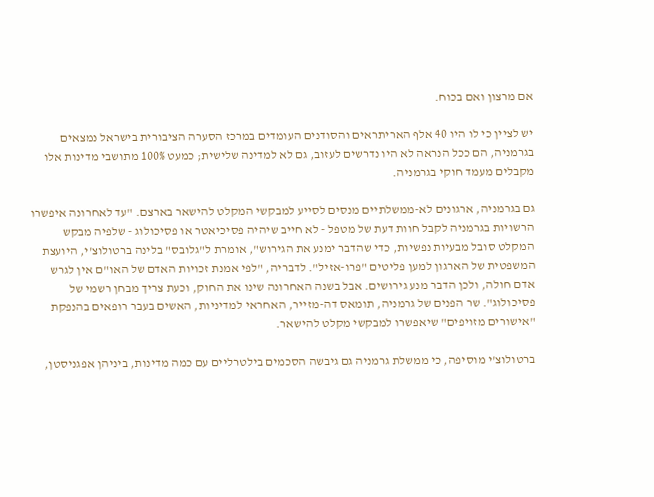אם מרצון ואם בכוח.

יש לציין כי לו היו 40 אלף האריתראים והסודנים העומדים במרכז הסערה הציבורית בישראל נמצאים בגרמניה, הם ככל הנראה לא היו נדרשים לעזוב, גם לא למדינה שלישית; כמעט 100% מתושבי מדינות אלו מקבלים מעמד חוקי בגרמניה.

גם בגרמניה, ארגונים לא-ממשלתיים מנסים לסייע למבקשי המקלט להישאר בארצם. "עד לאחרונה איפשרו הרשויות בגרמניה לקבל חוות דעת של מטפל - לא חייב שיהיה פסיכיאטר או פסיכולוג - שלפיה מבקש המקלט סובל מבעיות נפשיות, כדי שהדבר ימנע את הגירוש", אומרת ל"גלובס" בלינה ברטולוצ'י, היועצת המשפטית של הארגון למען פליטים "פרו-אזיל". לדבריה, "לפי אמנת זכויות האדם של האו"ם אין לגרש אדם חולה, ולכן הדבר מנע גירושים. אבל בשנה האחרונה שינו את החוק, וכעת צריך מבחן רשמי של פסיכולוג". שר הפנים של גרמניה, תומאס דה-מזייר, האחראי למדיניות, האשים בעבר רופאים בהנפקת "אישורים מזויפים" שיאפשרו למבקשי מקלט להישאר.

ברטולוצ'י מוסיפה, כי ממשלת גרמניה גם גיבשה הסכמים בילטרליים עם כמה מדינות, ביניהן אפגניסטן,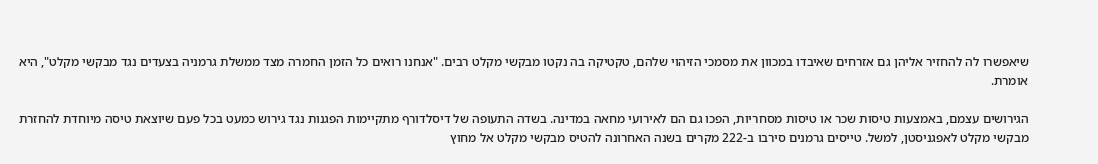שיאפשרו לה להחזיר אליהן גם אזרחים שאיבדו במכוון את מסמכי הזיהוי שלהם, טקטיקה בה נקטו מבקשי מקלט רבים. "אנחנו רואים כל הזמן החמרה מצד ממשלת גרמניה בצעדים נגד מבקשי מקלט", היא אומרת.

הגירושים עצמם, באמצעות טיסות שכר או טיסות מסחריות, הפכו גם הם לאירועי מחאה במדינה. בשדה התעופה של דיסלדורף מתקיימות הפגנות נגד גירוש כמעט בכל פעם שיוצאת טיסה מיוחדת להחזרת מבקשי מקלט לאפגניסטן, למשל. טייסים גרמנים סירבו ב-222 מקרים בשנה האחרונה להטיס מבקשי מקלט אל מחוץ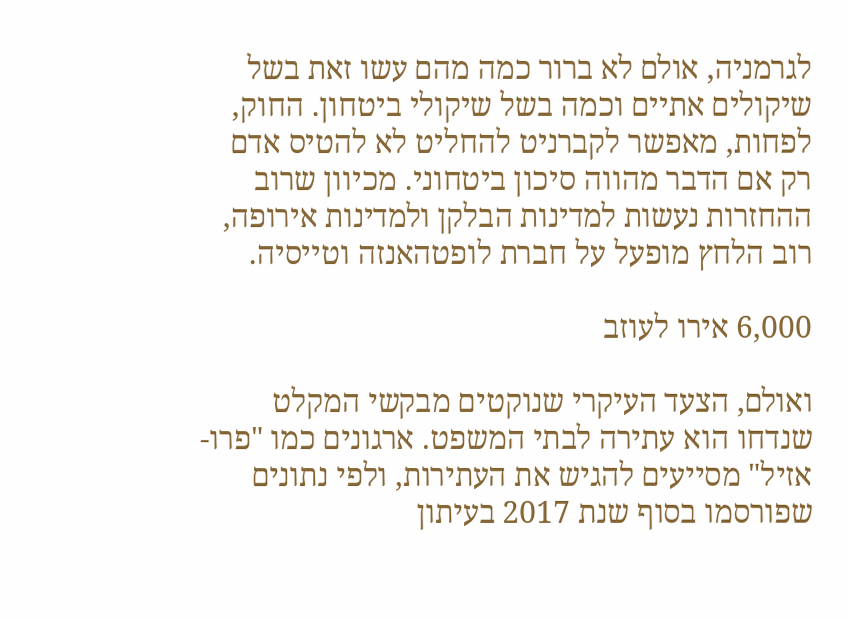לגרמניה, אולם לא ברור כמה מהם עשו זאת בשל שיקולים אתיים וכמה בשל שיקולי ביטחון. החוק, לפחות, מאפשר לקברניט להחליט לא להטיס אדם רק אם הדבר מהווה סיכון ביטחוני. מכיוון שרוב ההחזרות נעשות למדינות הבלקן ולמדינות אירופה, רוב הלחץ מופעל על חברת לופטהאנזה וטייסיה.

6,000 אירו לעוזב

ואולם, הצעד העיקרי שנוקטים מבקשי המקלט שנדחו הוא עתירה לבתי המשפט. ארגונים כמו "פרו-אזיל" מסייעים להגיש את העתירות, ולפי נתונים שפורסמו בסוף שנת 2017 בעיתון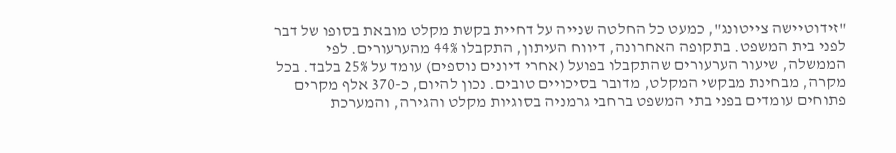"זידוטיישה צייטונג", כמעט כל החלטה שנייה על דחיית בקשת מקלט מובאת בסופו של דבר לפני בית המשפט. בתקופה האחרונה, דיווח העיתון, התקבלו 44% מהערעורים. לפי הממשלה, שיעור הערעורים שהתקבלו בפועל (אחרי דיונים נוספים) עומד על 25% בלבד. בכל מקרה, מבחינת מבקשי המקלט, מדובר בסיכויים טובים. נכון להיום, כ-370 אלף מקרים פתוחים עומדים בפני בתי המשפט ברחבי גרמניה בסוגיות מקלט והגירה, והמערכת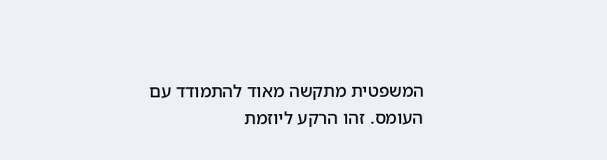המשפטית מתקשה מאוד להתמודד עם העומס. זהו הרקע ליוזמת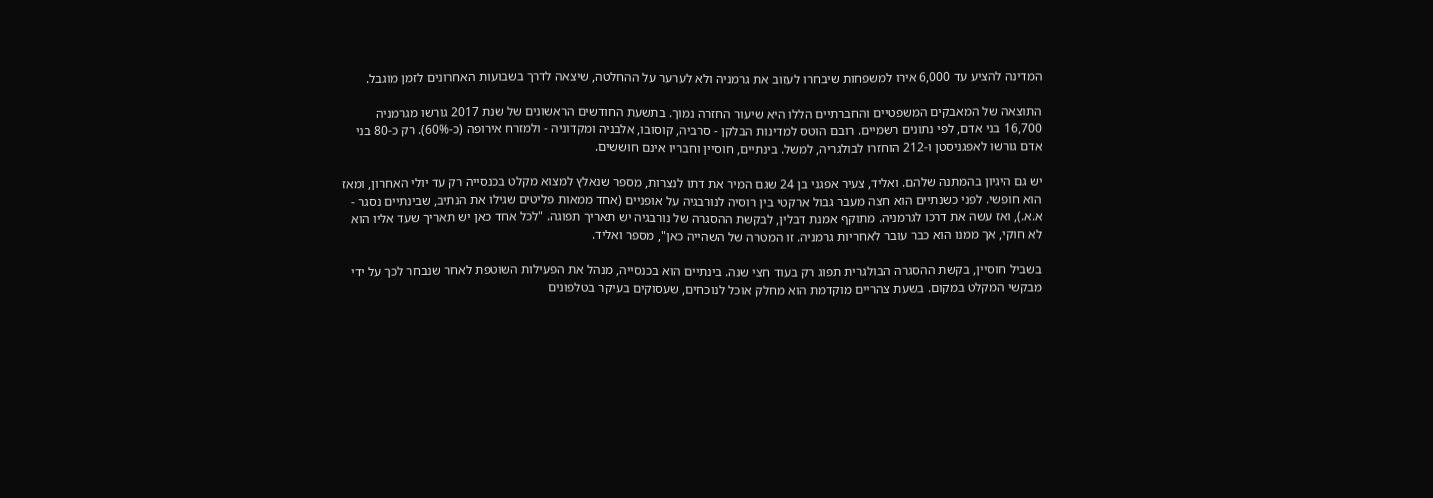המדינה להציע עד 6,000 אירו למשפחות שיבחרו לעזוב את גרמניה ולא לערער על ההחלטה, שיצאה לדרך בשבועות האחרונים לזמן מוגבל.

התוצאה של המאבקים המשפטיים והחברתיים הללו היא שיעור החזרה נמוך. בתשעת החודשים הראשונים של שנת 2017 גורשו מגרמניה 16,700 בני אדם, לפי נתונים רשמיים. רובם הוטס למדינות הבלקן - סרביה, קוסובו, אלבניה ומקדוניה - ולמזרח אירופה (כ-60%). רק כ-80 בני אדם גורשו לאפגניסטן ו-212 הוחזרו לבולגריה, למשל. בינתיים, חוסיין וחבריו אינם חוששים.

יש גם היגיון בהמתנה שלהם. ואליד, צעיר אפגני בן 24 שגם המיר את דתו לנצרות, מספר שנאלץ למצוא מקלט בכנסייה רק עד יולי האחרון, ומאז הוא חופשי. לפני כשנתיים הוא חצה מעבר גבול ארקטי בין רוסיה לנורבגיה על אופניים (אחד ממאות פליטים שגילו את הנתיב, שבינתיים נסגר - א.א.), ואז עשה את דרכו לגרמניה. מתוקף אמנת דבלין, לבקשת ההסגרה של נורבגיה יש תאריך תפוגה. "לכל אחד כאן יש תאריך שעד אליו הוא לא חוקי, אך ממנו הוא כבר עובר לאחריות גרמניה. זו המטרה של השהייה כאן", מספר ואליד.

בשביל חוסיין, בקשת ההסגרה הבולגרית תפוג רק בעוד חצי שנה. בינתיים הוא בכנסייה, מנהל את הפעילות השוטפת לאחר שנבחר לכך על ידי מבקשי המקלט במקום. בשעת צהריים מוקדמת הוא מחלק אוכל לנוכחים, שעסוקים בעיקר בטלפונים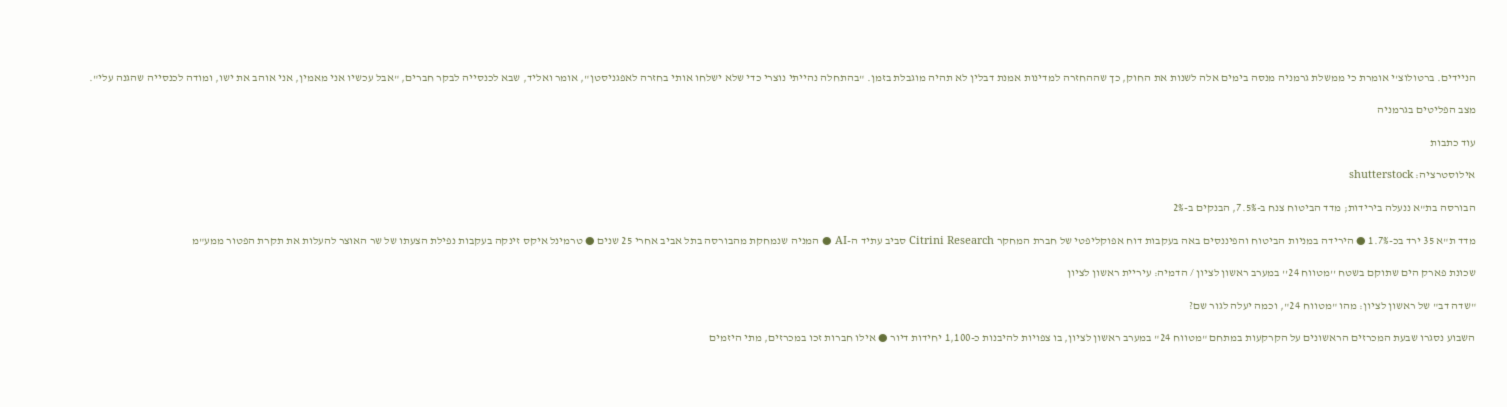הניידים. ברטולוצ'י אומרת כי ממשלת גרמניה מנסה בימים אלה לשנות את החוק, כך שההחזרה למדינות אמנת דבלין לא תהיה מוגבלת בזמן. "בהתחלה נהייתי נוצרי כדי שלא ישלחו אותי בחזרה לאפגניסטן", אומר ואליד, שבא לכנסייה לבקר חברים, "אבל עכשיו אני מאמין, אני אוהב את ישו, ומודה לכנסייה שהגנה עלי".

מצב הפליטים בגרמניה

עוד כתבות

אילוסטרציה: shutterstock

הבורסה בת"א ננעלה בירידות; מדד הביטוח צנח ב-7.5%, הבנקים ב-2%

מדד ת"א 35 ירד בכ-1.7% ● הירידה במניות הביטוח והפיננסים באה בעקבות דוח אפוקליפטי של חברת המחקר Citrini Research סביב עתיד ה-AI ● המניה שנמחקת מהבורסה בתל אביב אחרי 25 שנים ● טרמינל איקס זינקה בעקבות נפילת הצעתו של שר האוצר להעלות את תקרת הפטור ממע"מ

שכונת פארק הים שתוקם בשטח ''מטווח 24'' במערב ראשון לציון / הדמיה: עיריית ראשון לציון

"שדה דב" של ראשון לציון: מהו "מטווח 24", וכמה יעלה לגור שם?

השבוע נסגרו שבעת המכרזים הראשונים על הקרקעות במתחם "מטווח 24" במערב ראשון לציון, בו צפויות להיבנות כ-1,100 יחידות דיור ● אילו חברות זכו במכרזים, מתי היזמים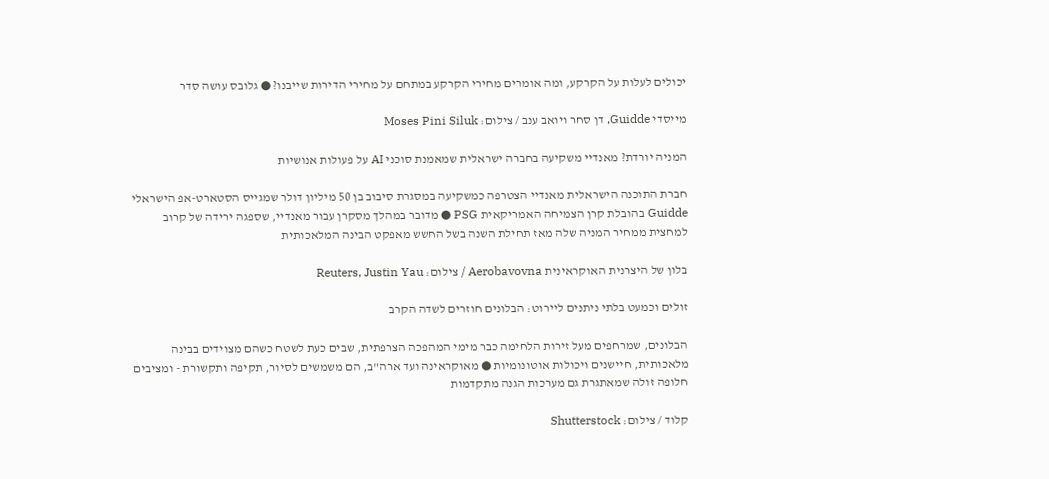יכולים לעלות על הקרקע, ומה אומרים מחירי הקרקע במתחם על מחירי הדירות שייבנו? ● גלובס עושה סדר

מייסדי Guidde, דן סחר ויואב ענב / צילום: Moses Pini Siluk

המניה יורדת? מאנדיי משקיעה בחברה ישראלית שמאמנת סוכני AI על פעולות אנושיות

חברת התוכנה הישראלית מאנדיי הצטרפה כמשקיעה במסגרת סיבוב בן 50 מיליון דולר שמגייס הסטארט-אפ הישראלי Guidde בהובלת קרן הצמיחה האמריקאית PSG ● מדובר במהלך מסקרן עבור מאנדיי, שספגה ירידה של קרוב למחצית ממחיר המניה שלה מאז תחילת השנה בשל החשש מאפקט הבינה המלאכותית

בלון של היצרנית האוקראינית Aerobavovna / צילום: Reuters, Justin Yau

זולים וכמעט בלתי ניתנים ליירוט: הבלונים חוזרים לשדה הקרב

הבלונים, שמרחפים מעל זירות הלחימה כבר מימי המהפכה הצרפתית, שבים כעת לשטח כשהם מצוידים בבינה מלאכותית, חיישנים ויכולות אוטונומיות ● מאוקראינה ועד ארה"ב, הם משמשים לסיור, תקיפה ותקשורת - ומציבים חלופה זולה שמאתגרת גם מערכות הגנה מתקדמות

קלוד / צילום: Shutterstock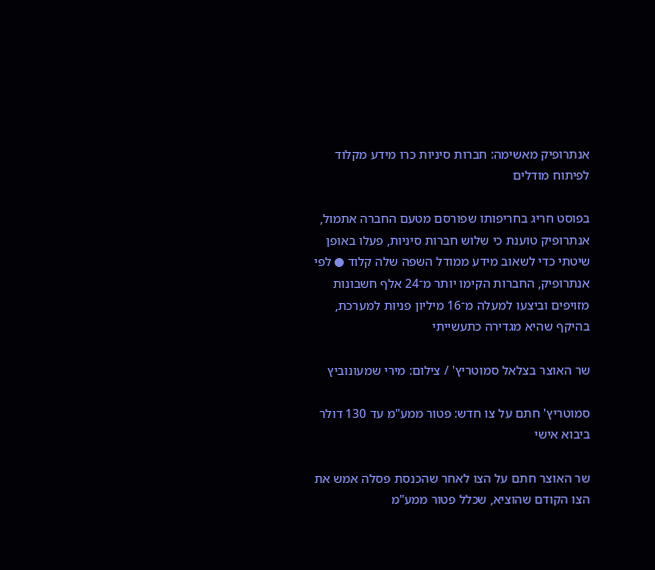אנתרופיק מאשימה: חברות סיניות כרו מידע מקלוד לפיתוח מודלים

בפוסט חריג בחריפותו שפורסם מטעם החברה אתמול, אנתרופיק טוענת כי שלוש חברות סיניות, פעלו באופן שיטתי כדי לשאוב מידע ממודל השפה שלה קלוד ● לפי אנתרופיק, החברות הקימו יותר מ־24 אלף חשבונות מזויפים וביצעו למעלה מ־16 מיליון פניות למערכת, בהיקף שהיא מגדירה כתעשייתי

שר האוצר בצלאל סמוטריץ' / צילום: מירי שמעונוביץ

סמוטריץ' חתם על צו חדש: פטור ממע"מ עד 130 דולר ביבוא אישי

שר האוצר חתם על הצו לאחר שהכנסת פסלה אמש את הצו הקודם שהוציא, שכלל פטור ממע"מ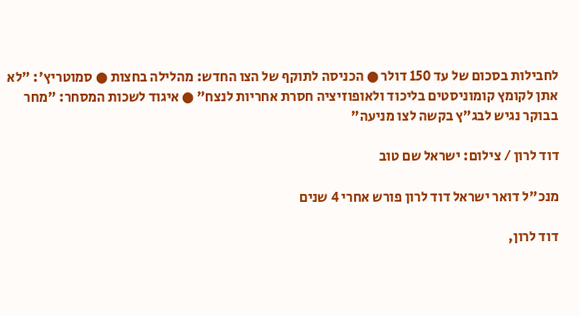לחבילות בסכום של עד 150 דולר ● הכניסה לתוקף של הצו החדש: מהלילה בחצות ● סמוטריץ': "לא אתן לקומץ קומוניסטים בליכוד ולאופוזיציה חסרת אחריות לנצח" ● איגוד לשכות המסחר: "מחר בבוקר נגיש לבג"ץ בקשה לצו מניעה"

דוד לרון / צילום: ישראל שם טוב

מנכ"ל דואר ישראל דוד לרון פורש אחרי 4 שנים

דוד לרון,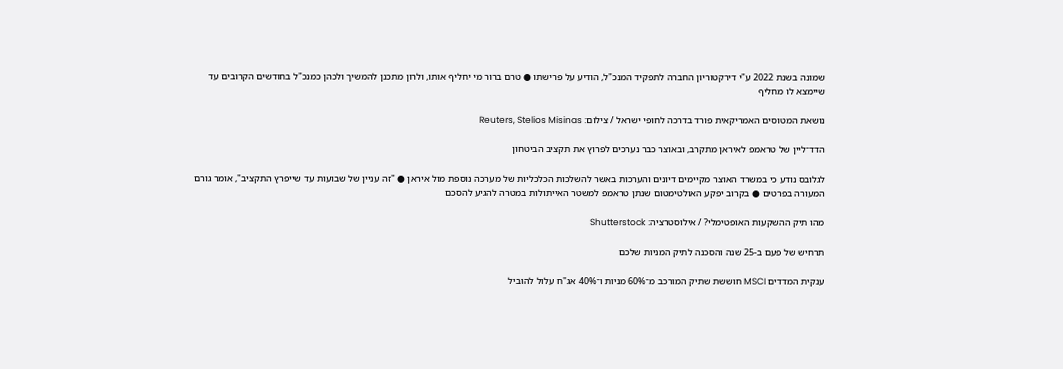שמונה בשנת 2022 ע"י דירקטוריון החברה לתפקיד המנכ"ל, הודיע על פרישתו ● טרם ברור מי יחליף אותו, ולרון מתכנן להמשיך ולכהן כמנכ"ל בחודשים הקרובים עד שיימצא לו מחליף

נושאת המטוסים האמריקאית פורד בדרכה לחופי ישראל / צילום: Reuters, Stelios Misinas

הדד־ליין של טראמפ לאיראן מתקרב, ובאוצר כבר נערכים לפרוץ את תקציב הביטחון

לגלובס נודע כי במשרד האוצר מקיימים דיונים והערכות באשר להשלכות הכלכליות של מערכה נוספת מול איראן ● "זה עניין של שבועות עד שייפרץ התקציב", אומר גורם המעורה בפרטים ● בקרוב יפקע האולטימטום שנתן טראמפ למשטר האייתולות במטרה להגיע להסכם

מהו תיק ההשקעות האופטימלי? / אילוסטרציה: Shutterstock

תרחיש של פעם ב-25 שנה והסכנה לתיק המניות שלכם

ענקית המדדים MSCI חוששת שתיק המורכב מ־60% מניות ו־40% אג"ח עלול להוביל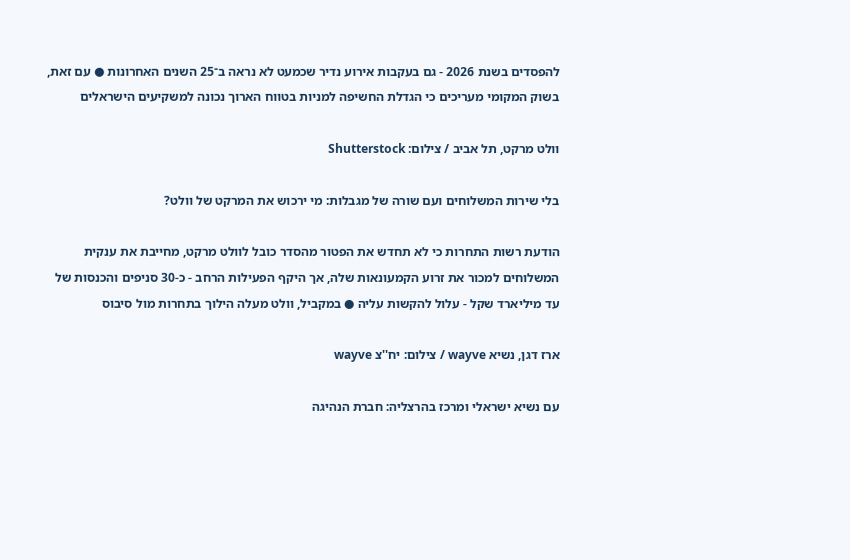להפסדים בשנת 2026 - גם בעקבות אירוע נדיר שכמעט לא נראה ב־25 השנים האחרונות ● עם זאת, בשוק המקומי מעריכים כי הגדלת החשיפה למניות בטווח הארוך נכונה למשקיעים הישראלים

וולט מרקט, תל אביב / צילום: Shutterstock

בלי שירות המשלוחים ועם שורה של מגבלות: מי ירכוש את המרקט של וולט?

הודעת רשות התחרות כי לא תחדש את הפטור מהסדר כובל לוולט מרקט, מחייבת את ענקית המשלוחים למכור את זרוע הקמעונאות שלה, אך היקף הפעילות הרחב - כ-30 סניפים והכנסות של עד מיליארד שקל - עלול להקשות עליה ● במקביל, וולט מעלה הילוך בתחרות מול סיבוס

ארז דגן, נשיא wayve / צילום: יח''צ wayve

עם נשיא ישראלי ומרכז בהרצליה: חברת הנהיגה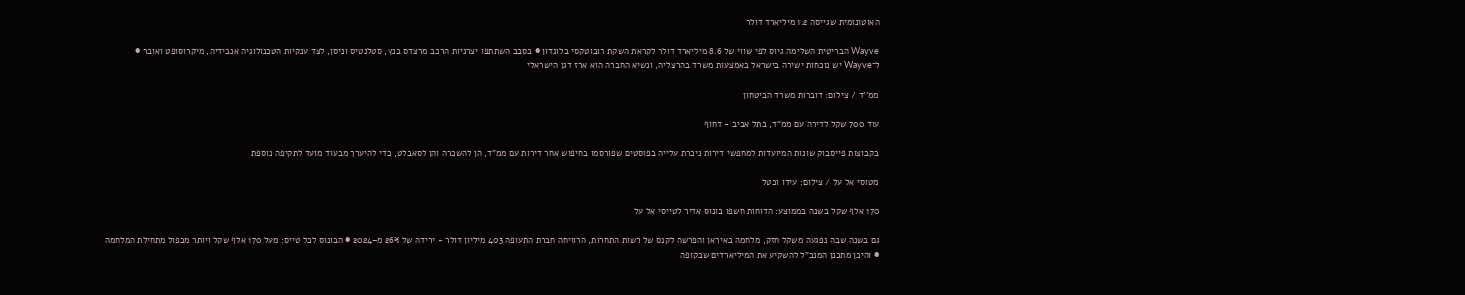האוטונומית שגייסה 1.2 מיליארד דולר

Wayve הבריטית השלימה גיוס לפי שווי של 8.6 מיליארד דולר לקראת השקת רובוטקסי בלונדון ● בסבב השתתפו יצרניות הרכב מרצדס בנץ, סטלנטיס וניסן, לצד ענקיות הטכנולוגיה אנבידיה, מיקרוסופט ואובר ● ל־Wayve יש נוכחות ישירה בישראל באמצעות משרד בהרצליה, ונשיא החברה הוא ארז דגן הישראלי

ממ''ד / צילום: דוברות משרד הביטחון

עוד 700 שקל לדירה עם ממ"ד, בתל אביב - דחוף

בקבוצות פייסבוק שונות המיועדות למחפשי דירות ניכרת עלייה בפוסטים שפורסמו בחיפוש אחר דירות עם ממ"ד, הן להשכרה והן לסאבלט, כדי להיערך מבעוד מועד לתקיפה נוספת

מטוסי אל על / צילום: עידו וכטל

170 אלף שקל בשנה בממוצע: הדוחות חשפו בונוס אדיר לטייסי אל על

גם בשנה שבה נפגעה משקל חזק, מלחמה באיראן והפרשה לקנס של רשות התחרות, הרוויחה חברת התעופה 403 מיליון דולר - ירידה של 26% מ–2024 ● הבונוס לכל טייס: מעל 170 אלף שקל ויותר מכפול מתחילת המלחמה ● והיכן מתכנן המנכ"ל להשקיע את המיליארדים שבקופה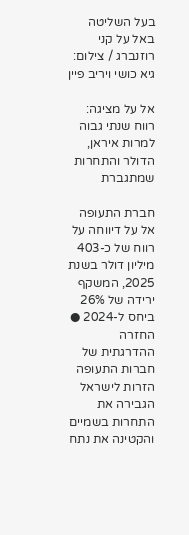בעל השליטה באל על קני רוזנברג / צילום: גיא כושי ויריב פיין

אל על מציגה: רווח שנתי גבוה למרות איראן, הדולר והתחרות שמתגברת

חברת התעופה אל על דיווחה על רווח של כ-403 מיליון דולר בשנת 2025, המשקף ירידה של 26% ביחס ל-2024 ● החזרה ההדרגתית של חברות התעופה הזרות לישראל הגבירה את התחרות בשמיים והקטינה את נתח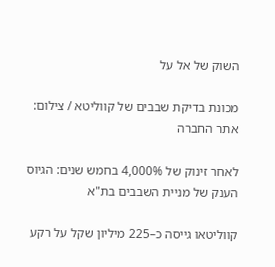השוק של אל על

מכונת בדיקת שבבים של קווליטא / צילום: אתר החברה

לאחר זינוק של 4,000% בחמש שנים: הגיוס הענק של מניית השבבים בת"א

קווליטאו גייסה כ–225 מיליון שקל על רקע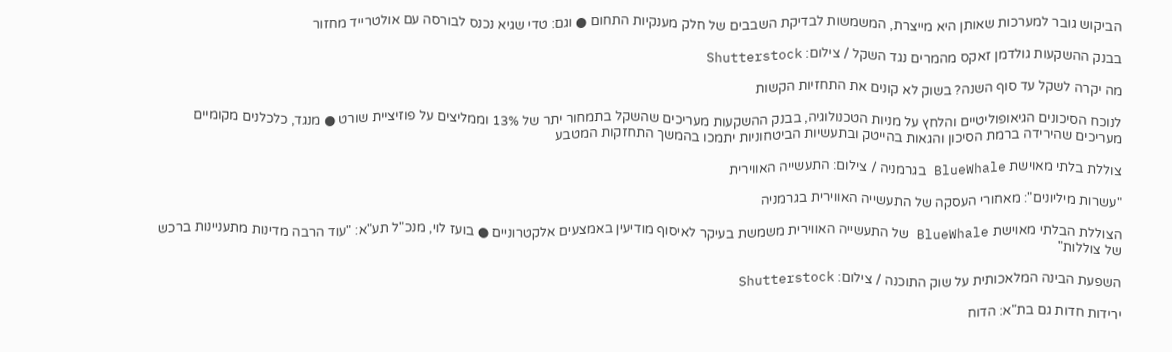הביקוש גובר למערכות שאותן היא מייצרת, המשמשות לבדיקת השבבים של חלק מענקיות התחום ● וגם: טדי שגיא נכנס לבורסה עם אולטרייד מחזור

בבנק ההשקעות גולדמן זאקס מהמרים נגד השקל / צילום: Shutterstock

מה יקרה לשקל עד סוף השנה? בשוק לא קונים את התחזיות הקשות

לנוכח הסיכונים הגיאופוליטיים והלחץ על מניות הטכנולוגיה, בבנק ההשקעות מעריכים שהשקל בתמחור יתר של 13% וממליצים על פוזיציית שורט ● מנגד, כלכלנים מקומיים מעריכים שהירידה ברמת הסיכון והגאות בהייטק ובתעשיות הביטחוניות יתמכו בהמשך התחזקות המטבע

צוללת בלתי מאוישת BlueWhale בגרמניה / צילום: התעשייה האווירית

"עשרות מיליונים": מאחורי העסקה של התעשייה האווירית בגרמניה

הצוללת הבלתי מאוישת BlueWhale של התעשייה האווירית משמשת בעיקר לאיסוף מודיעין באמצעים אלקטרוניים ● בועז לוי, מנכ"ל תע"א: "עוד הרבה מדינות מתעניינות ברכש של צוללות"

השפעת הבינה המלאכותית על שוק התוכנה / צילום: Shutterstock

ירידות חדות גם בת"א: הדוח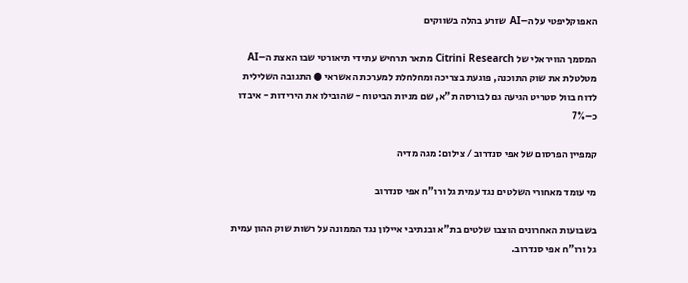האפוקליפטי על ה–AI שזרע בהלה בשווקים

המסמך הוויראלי של Citrini Research מתאר תרחיש עתידי תיאורטי שבו האצת ה–AI מטלטלת את שוק התוכנה, פוגעת בצריכה ומחלחלת למערכת האשראי ● התגובה השלילית לדוח בוול סטריט הגיעה גם לבורסה ת"א, שם מניות הביטוח - שהובילו את הירידות - איבדו כ–7%

קמפיין הפרסום של אפי סנדרוב / צילום: מגה מדיה

מי עומד מאחורי השלטים נגד עמית גל ורו"ח אפי סנדרוב

בשבועות האחרונים הוצבו שלטים בת"א ובנתיבי איילון נגד הממונה על רשות שוק ההון עמית גל ורו"ח אפי סנדרוב.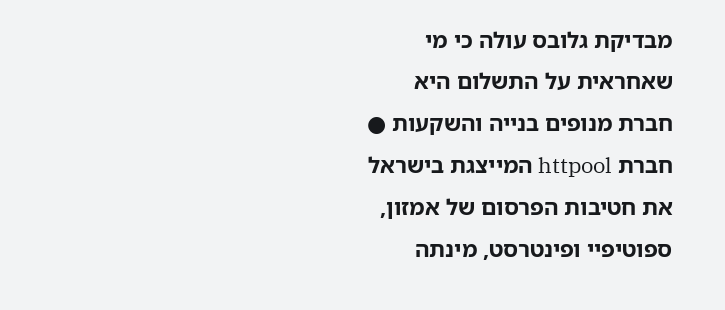מבדיקת גלובס עולה כי מי שאחראית על התשלום היא חברת מנופים בנייה והשקעות ● חברת httpool המייצגת בישראל את חטיבות הפרסום של אמזון, ספוטיפיי ופינטרסט, מינתה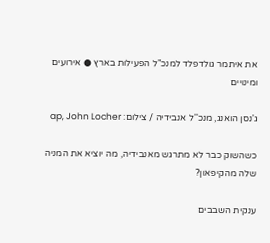את איתמר גולדפלד למנכ"ל הפעילות בארץ ● אירועים ומינויים

ג'נסן הואנג, מנכ''ל אנבידיה / צילום: ap, John Locher

כשהשוק כבר לא מתרגש מאנבידיה, מה יוציא את המניה שלה מהקיפאון?

ענקית השבבים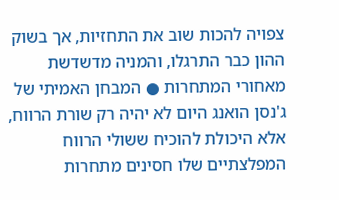צפויה להכות שוב את התחזיות, אך בשוק ההון כבר התרגלו, והמניה מדשדשת מאחורי המתחרות ● המבחן האמיתי של ג'נסן הואנג היום לא יהיה רק שורת הרווח, אלא היכולת להוכיח ששולי הרווח המפלצתיים שלו חסינים מתחרות